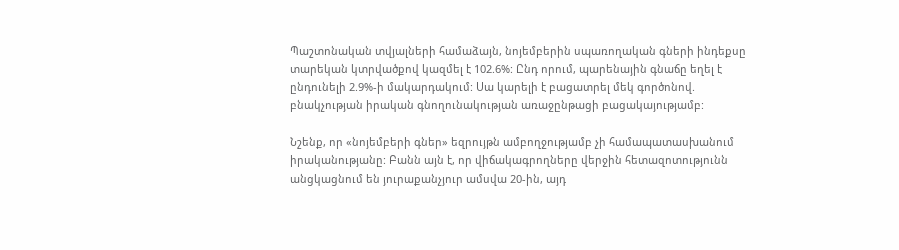Պաշտոնական տվյալների համաձայն, նոյեմբերին սպառողական գների ինդեքսը տարեկան կտրվածքով կազմել է 102.6%: Ընդ որում, պարենային գնաճը եղել է ընդունելի 2.9%-ի մակարդակում: Սա կարելի է բացատրել մեկ գործոնով. բնակչության իրական գնողունակության առաջընթացի բացակայությամբ:

Նշենք, որ «նոյեմբերի գներ» եզրույթն ամբողջությամբ չի համապատասխանում իրականությանը: Բանն այն է, որ վիճակագրողները վերջին հետազոտությունն անցկացնում են յուրաքանչյուր ամսվա 20-ին, այդ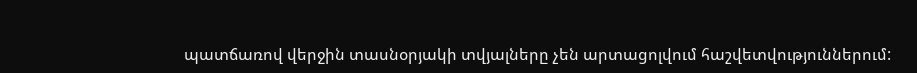պատճառով վերջին տասնօրյակի տվյալները չեն արտացոլվում հաշվետվություններում: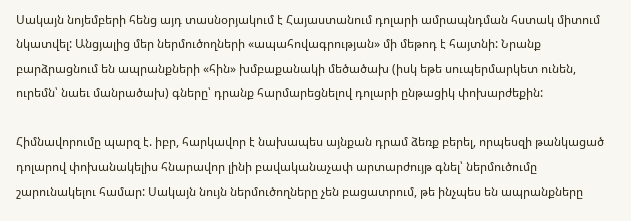Սակայն նոյեմբերի հենց այդ տասնօրյակում է Հայաստանում դոլարի ամրապնդման հստակ միտում նկատվել: Անցյալից մեր ներմուծողների «ապահովագրության» մի մեթոդ է հայտնի: Նրանք բարձրացնում են ապրանքների «հին» խմբաքանակի մեծածախ (իսկ եթե սուպերմարկետ ունեն, ուրեմն՝ նաեւ մանրածախ) գները՝ դրանք հարմարեցնելով դոլարի ընթացիկ փոխարժեքին:

Հիմնավորումը պարզ է. իբր, հարկավոր է նախապես այնքան դրամ ձեռք բերել, որպեսզի թանկացած դոլարով փոխանակելիս հնարավոր լինի բավականաչափ արտարժույթ գնել՝ ներմուծումը շարունակելու համար: Սակայն նույն ներմուծողները չեն բացատրում, թե ինչպես են ապրանքները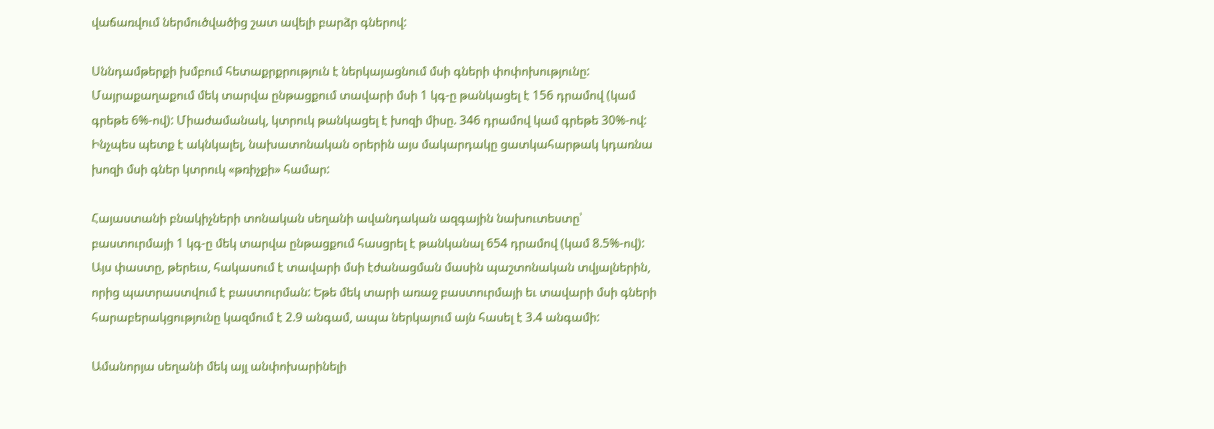վաճառվում ներմուծվածից շատ ավելի բարձր գներով:

Սննդամթերքի խմբում հետաքրքրություն է ներկայացնում մսի գների փոփոխությունը: Մայրաքաղաքում մեկ տարվա ընթացքում տավարի մսի 1 կգ-ը թանկացել է 156 դրամով (կամ գրեթե 6%-ով): Միաժամանակ, կտրուկ թանկացել է խոզի միսը. 346 դրամով կամ գրեթե 30%-ով: Ինչպես պետք է ակնկալել, նախատոնական օրերին այս մակարդակը ցատկահարթակ կդառնա խոզի մսի գներ կտրուկ «թռիչքի» համար:

Հայաստանի բնակիչների տոնական սեղանի ավանդական ազգային նախուտեստը՝ բաստուրմայի 1 կգ-ը մեկ տարվա ընթացքում հասցրել է թանկանալ 654 դրամով (կամ 8.5%-ով): Այս փաստը, թերեւս, հակասում է տավարի մսի էժանացման մասին պաշտոնական տվյալներին, որից պատրաստվում է բաստուրման: Եթե մեկ տարի առաջ բաստուրմայի եւ տավարի մսի գների հարաբերակցությունը կազմում է 2.9 անգամ, ապա ներկայում այն հասել է 3.4 անգամի:

Ամանորյա սեղանի մեկ այլ անփոխարինելի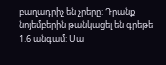բաղադրիչ են չրերը: Դրանք նոյեմբերին թանկացել են գրեթե 1.6 անգամ: Սա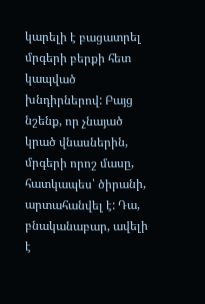կարելի է բացատրել մրգերի բերքի հետ կապված խնդիրներով: Բայց նշենք, որ չնայած կրած վնասներին, մրգերի որոշ մասը, հատկապես՝ ծիրանի, արտահանվել է: Դա, բնականաբար, ավելի է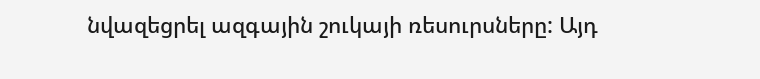նվազեցրել ազգային շուկայի ռեսուրսները: Այդ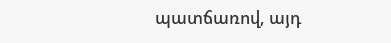պատճառով, այդ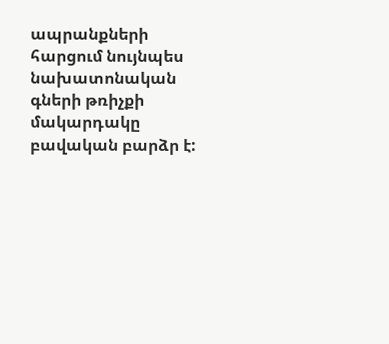ապրանքների հարցում նույնպես նախատոնական գների թռիչքի մակարդակը բավական բարձր է: